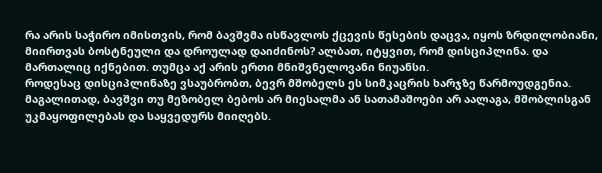რა არის საჭირო იმისთვის, რომ ბავშვმა ისწავლოს ქცევის წესების დაცვა, იყოს ზრდილობიანი, მიირთვას ბოსტნეული და დროულად დაიძინოს? ალბათ, იტყვით, რომ დისციპლინა. და მართალიც იქნებით. თუმცა აქ არის ერთი მნიშვნელოვანი ნიუანსი.
როდესაც დისციპლინაზე ვსაუბრობთ, ბევრ მშობელს ეს სიმკაცრის ხარჯზე წარმოუდგენია. მაგალითად, ბავშვი თუ მეზობელ ბებოს არ მიესალმა ან სათამაშოები არ აალაგა, მშობლისგან უკმაყოფილებას და საყვედურს მიიღებს.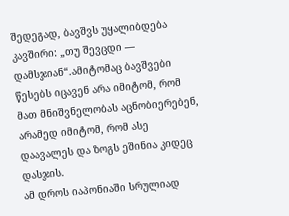შედეგად, ბავშვს უყალიბდება კავშირი: „თუ შევცდი — დამსჯიან“.ამიტომაც ბავშვები წესებს იცავენ არა იმიტომ, რომ მათ მნიშვნელობას აცნობიერებენ, არამედ იმიტომ, რომ ასე დაავალეს და ზოგს ეშინია კიდეც დასჯის.
ამ დროს იაპონიაში სრულიად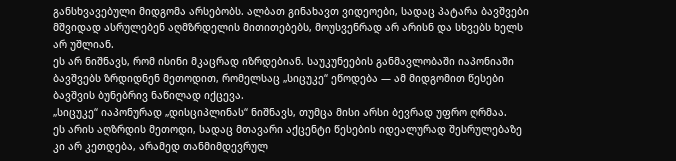განსხვავებული მიდგომა არსებობს. ალბათ გინახავთ ვიდეოები, სადაც პატარა ბავშვები მშვიდად ასრულებენ აღმზრდელის მითითებებს, მოუსვენრად არ არისნ და სხვებს ხელს არ უშლიან.
ეს არ ნიშნავს, რომ ისინი მკაცრად იზრდებიან. საუკუნეების განმავლობაში იაპონიაში ბავშვებს ზრდიდნენ მეთოდით, რომელსაც „სიცუკე“ ეწოდება — ამ მიდგომით წესები ბავშვის ბუნებრივ ნაწილად იქცევა.
„სიცუკე“ იაპონურად „დისციპლინას“ ნიშნავს, თუმცა მისი არსი ბევრად უფრო ღრმაა.
ეს არის აღზრდის მეთოდი, სადაც მთავარი აქცენტი წესების იდეალურად შესრულებაზე კი არ კეთდება, არამედ თანმიმდევრულ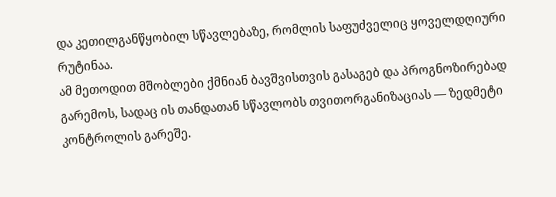და კეთილგანწყობილ სწავლებაზე, რომლის საფუძველიც ყოველდღიური რუტინაა.
ამ მეთოდით მშობლები ქმნიან ბავშვისთვის გასაგებ და პროგნოზირებად გარემოს, სადაც ის თანდათან სწავლობს თვითორგანიზაციას — ზედმეტი კონტროლის გარეშე.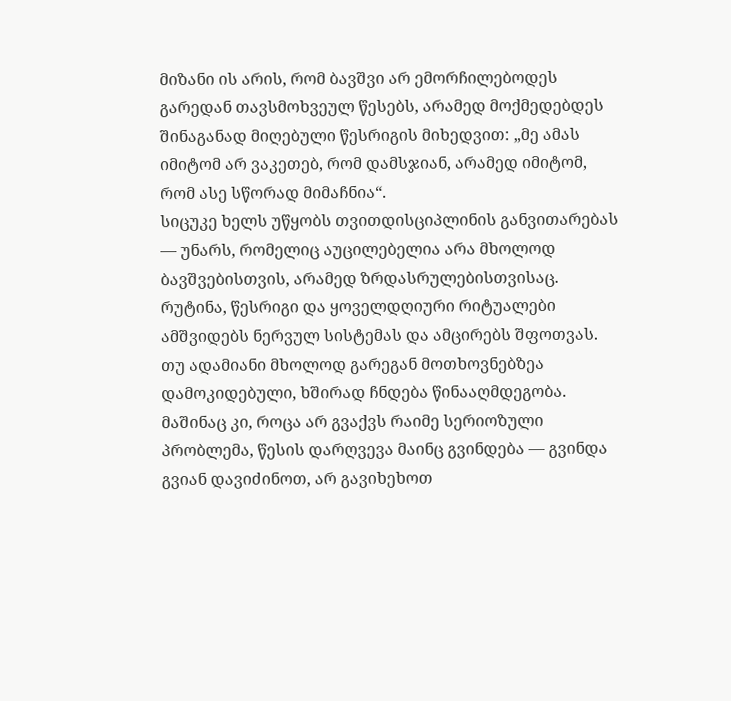მიზანი ის არის, რომ ბავშვი არ ემორჩილებოდეს გარედან თავსმოხვეულ წესებს, არამედ მოქმედებდეს შინაგანად მიღებული წესრიგის მიხედვით: „მე ამას იმიტომ არ ვაკეთებ, რომ დამსჯიან, არამედ იმიტომ, რომ ასე სწორად მიმაჩნია“.
სიცუკე ხელს უწყობს თვითდისციპლინის განვითარებას — უნარს, რომელიც აუცილებელია არა მხოლოდ ბავშვებისთვის, არამედ ზრდასრულებისთვისაც.
რუტინა, წესრიგი და ყოველდღიური რიტუალები ამშვიდებს ნერვულ სისტემას და ამცირებს შფოთვას.
თუ ადამიანი მხოლოდ გარეგან მოთხოვნებზეა დამოკიდებული, ხშირად ჩნდება წინააღმდეგობა. მაშინაც კი, როცა არ გვაქვს რაიმე სერიოზული პრობლემა, წესის დარღვევა მაინც გვინდება — გვინდა გვიან დავიძინოთ, არ გავიხეხოთ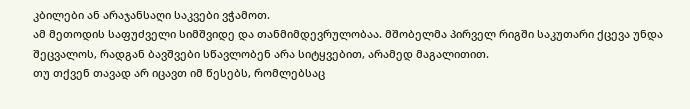კბილები ან არაჯანსაღი საკვები ვჭამოთ.
ამ მეთოდის საფუძველი სიმშვიდე და თანმიმდევრულობაა. მშობელმა პირველ რიგში საკუთარი ქცევა უნდა შეცვალოს, რადგან ბავშვები სწავლობენ არა სიტყვებით, არამედ მაგალითით.
თუ თქვენ თავად არ იცავთ იმ წესებს, რომლებსაც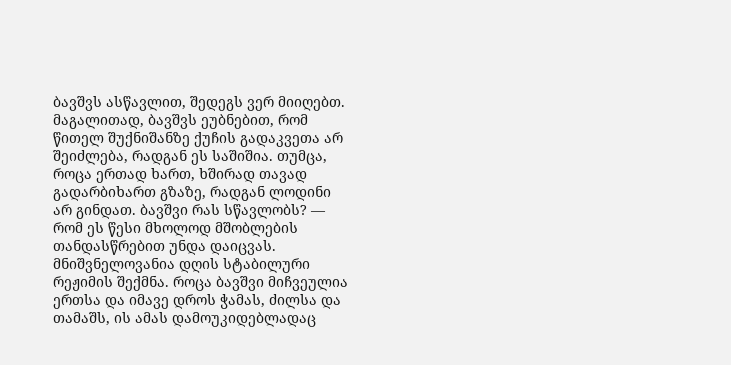ბავშვს ასწავლით, შედეგს ვერ მიიღებთ.
მაგალითად, ბავშვს ეუბნებით, რომ წითელ შუქნიშანზე ქუჩის გადაკვეთა არ შეიძლება, რადგან ეს საშიშია. თუმცა, როცა ერთად ხართ, ხშირად თავად გადარბიხართ გზაზე, რადგან ლოდინი არ გინდათ. ბავშვი რას სწავლობს? — რომ ეს წესი მხოლოდ მშობლების თანდასწრებით უნდა დაიცვას.
მნიშვნელოვანია დღის სტაბილური რეჟიმის შექმნა. როცა ბავშვი მიჩვეულია ერთსა და იმავე დროს ჭამას, ძილსა და თამაშს, ის ამას დამოუკიდებლადაც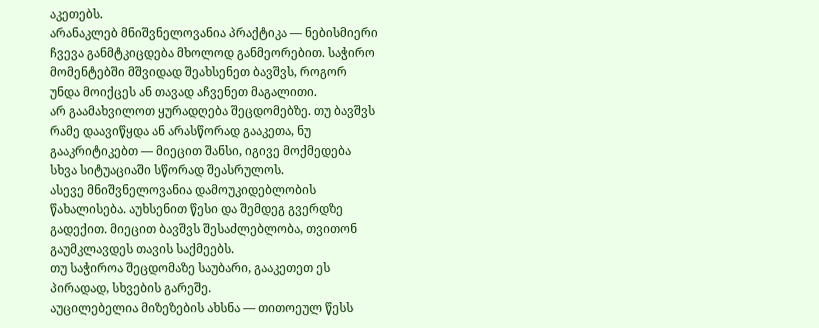აკეთებს.
არანაკლებ მნიშვნელოვანია პრაქტიკა — ნებისმიერი ჩვევა განმტკიცდება მხოლოდ განმეორებით. საჭირო მომენტებში მშვიდად შეახსენეთ ბავშვს, როგორ უნდა მოიქცეს ან თავად აჩვენეთ მაგალითი.
არ გაამახვილოთ ყურადღება შეცდომებზე. თუ ბავშვს რამე დაავიწყდა ან არასწორად გააკეთა, ნუ გააკრიტიკებთ — მიეცით შანსი, იგივე მოქმედება სხვა სიტუაციაში სწორად შეასრულოს.
ასევე მნიშვნელოვანია დამოუკიდებლობის წახალისება. აუხსენით წესი და შემდეგ გვერდზე გადექით. მიეცით ბავშვს შესაძლებლობა, თვითონ გაუმკლავდეს თავის საქმეებს.
თუ საჭიროა შეცდომაზე საუბარი, გააკეთეთ ეს პირადად, სხვების გარეშე.
აუცილებელია მიზეზების ახსნა — თითოეულ წესს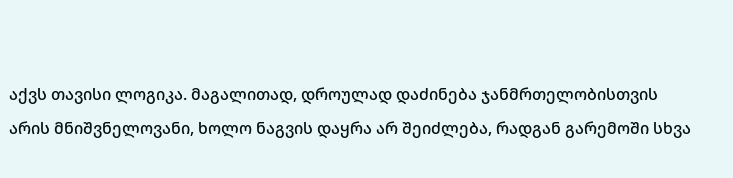აქვს თავისი ლოგიკა. მაგალითად, დროულად დაძინება ჯანმრთელობისთვის არის მნიშვნელოვანი, ხოლო ნაგვის დაყრა არ შეიძლება, რადგან გარემოში სხვა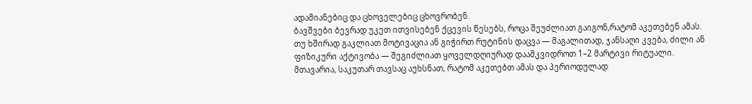ადამიანებიც და ცხოველებიც ცხოვრობენ.
ბავშვები ბევრად უკეთ ითვისებენ ქცევის წესებს, როცა შეუძლიათ გაიგონ,რატომ აკეთებენ ამას.
თუ ხშირად გაკლიათ მოტივაცია ან გიჭირთ რუტინის დაცვა — მაგალითად, ჯანსაღი კვება, ძილი ან ფიზიკური აქტივობა — შეგიძლიათ ყოველდღიურად დაამკვიდროთ 1–2 მარტივი რიტუალი.
მთავარია, საკუთარ თავსაც აუხსნათ, რატომ აკეთებთ ამას და პერიოდულად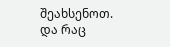შეახსენოთ.
და რაც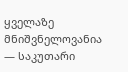ყველაზე მნიშვნელოვანია — საკუთარი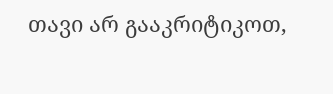თავი არ გააკრიტიკოთ,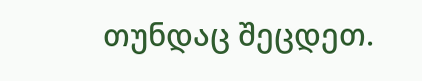თუნდაც შეცდეთ.